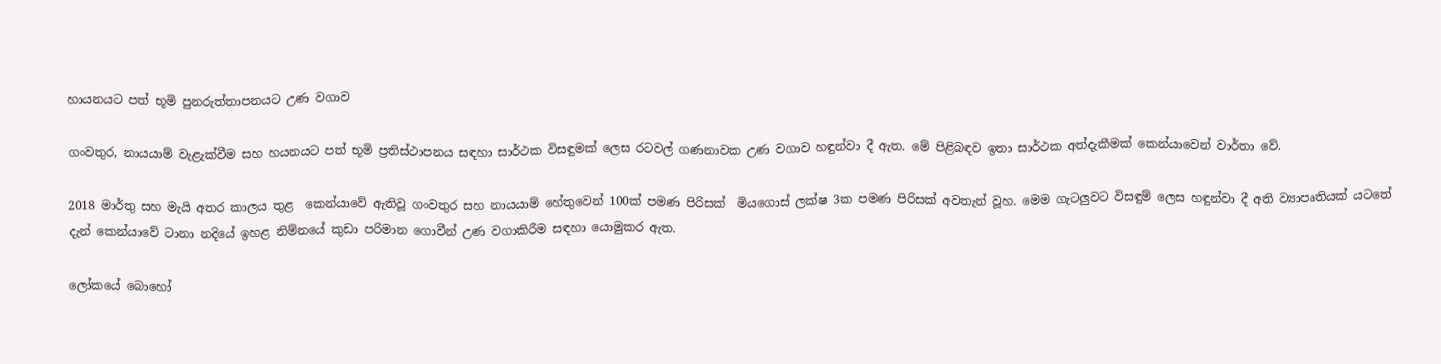හායනයට පත් භූමි පුනරුත්තාපනයට උණ වගාව

ගංවතුර, නායයාම් වැළැක්වීම සහ හයනයට පත් භූමි ප්‍රතිස්ථාපනය සඳහා සාර්ථක විසඳුමක් ලෙස රටවල් ගණනාවක උණ වගාව හඳුන්වා දී ඇත. මේ පිළිබඳව ඉතා සාර්ථක අත්දැකීමක් කෙන්යාවෙන් වාර්තා වේ.

2018 මාර්තු සහ මැයි අතර කාලය තුළ  කෙන්යාවේ ඇතිවූ ගංවතුර සහ නායයාම් හේතුවෙන් 100ක් පමණ පිරිසක්  මියගොස් ලක්ෂ 3ක පමණ පිරිසක් අවතැන් වූහ. මෙම ගැටලුවට විසඳුම් ලෙස හඳුන්වා දී අති ව්‍යාපෘතියක් යටතේ දැන් කෙන්යාවේ ටානා නදියේ ඉහළ නිම්නයේ කුඩා පරිමාන ගොවීන් උණ වගාකිරීම සඳහා යොමුකර ඇත.

ලෝකයේ බොහෝ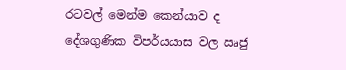රටවල් මෙන්ම කෙන්යාව ද දේශගුණික විපර්යයාස වල ඍජු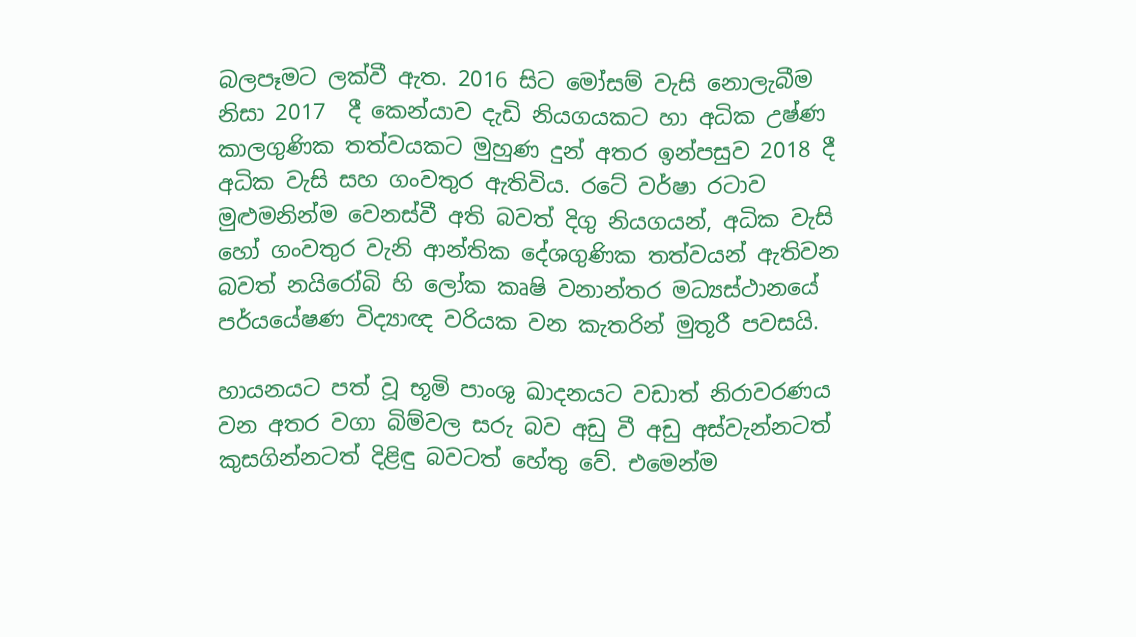බලපෑමට ලක්වී ඇත. 2016 සිට මෝසම් වැසි නොලැබීම නිසා 2017  දී කෙන්යාව දැඩි නියගයකට හා අධික උෂ්ණ කාලගුණික තත්වයකට මුහුණ දුන් අතර ඉන්පසුව 2018 දී  අධික වැසි සහ ගංවතුර ඇතිවිය. රටේ වර්ෂා රටාව මුළුමනින්ම වෙනස්වී අති බවත් දිගු නියගයන්, අධික වැසි හෝ ගංවතුර වැනි ආන්තික දේශගුණික තත්වයන් ඇතිවන බවත් නයිරෝබි හි ලෝක කෘෂි වනාන්තර මධ්‍යස්ථානයේ පර්යයේෂණ විද්‍යාඥ වරියක වන කැතරින් මුතූරී පවසයි.

හායනයට පත් වූ භූමි පාංශු ඛාදනයට වඩාත් නිරාවරණය වන අතර වගා බිම්වල සරු බව අඩු වී අඩු අස්වැන්නටත් කුසගින්නටත් දිළිඳු බවටත් හේතු වේ. එමෙන්ම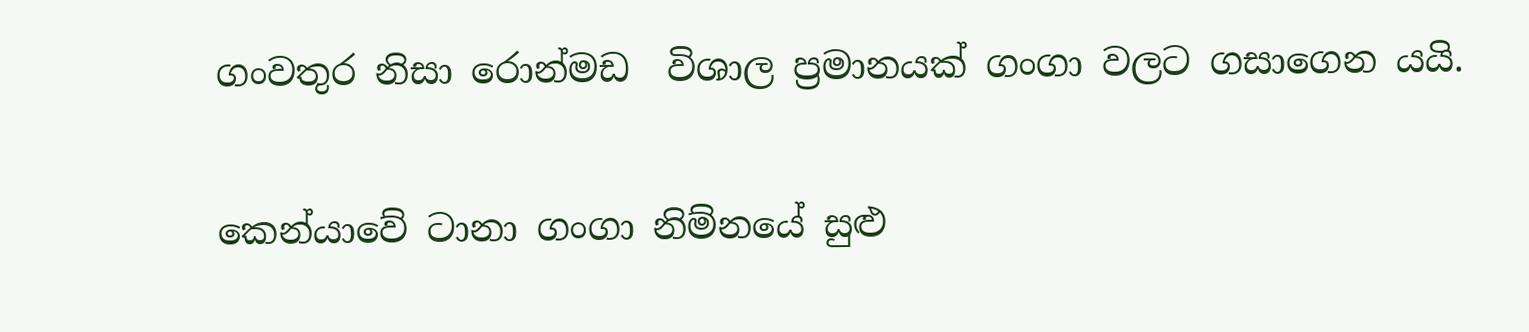ගංවතුර නිසා රොන්මඩ  විශාල ප්‍රමානයක් ගංගා වලට ගසාගෙන යයි.

කෙන්යාවේ ටානා ගංගා නිම්නයේ සුළු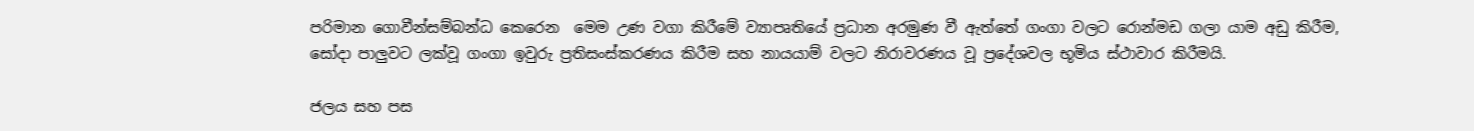පරිමාන ගොවීන්සම්බන්ධ කෙරෙන  මෙම උණ වගා කිරීමේ ව්‍යාපෘතියේ ප්‍රධාන අරමුණ වී ඇත්තේ ගංගා වලට රොන්මඩ ගලා යාම අඩු කිරීම, සෝදා පාලුවට ලක්වූ ගංගා ඉවුරු ප්‍රතිසංස්කරණය කිරීම සහ නායයාම් වලට නිරාවරණය වූ ප්‍රදේශවල භූමිය ස්ථාවාර කිරීමයි.

ජලය සහ පස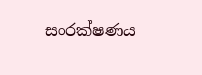සංරක්ෂණය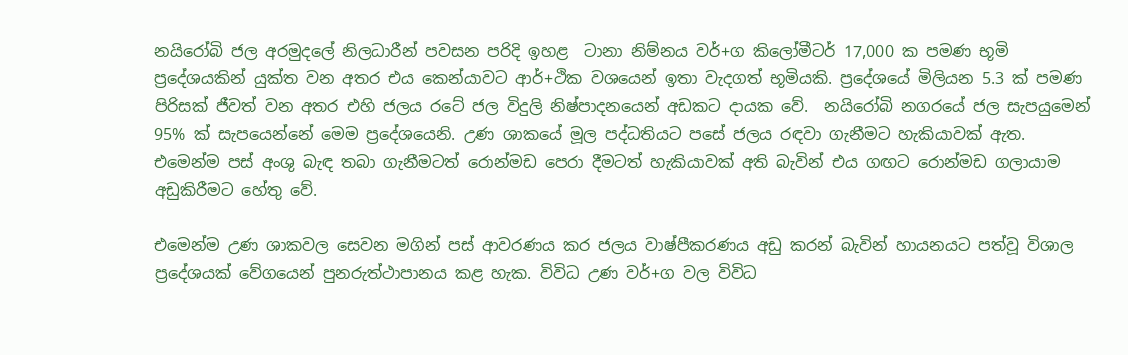නයිරෝබි ජල අරමුදලේ නිලධාරීන් පවසන පරිදි ඉහළ  ටානා නිම්නය වර්+ග කිලෝමීටර් 17,000 ක පමණ භූමි ප්‍රදේශයකින් යුක්ත වන අතර එය කෙන්යාවට ආර්+ථික වශයෙන් ඉතා වැදගත් භූමියකි. ප්‍රදේශයේ මිලියන 5.3 ක් පමණ පිරිසක් ජීවත් වන අතර එහි ජලය රටේ ජල විදුලි නිෂ්පාදනයෙන් අඩකට දායක වේ.  නයිරෝබි නගරයේ ජල සැපයුමෙන් 95% ක් සැපයෙන්නේ මෙම ප්‍රදේශයෙනි. උණ ශාකයේ මූල පද්ධතියට පසේ ජලය රඳවා ගැනීමට හැකියාවක් ඇත. එමෙන්ම පස් අංශු බැඳ තබා ගැනීමටත් රොන්මඩ පෙරා දීමටත් හැකියාවක් අති බැවින් එය ගඟට රොන්මඩ ගලායාම අඩුකිරීමට හේතු වේ.

එමෙන්ම උණ ශාකවල සෙවන මගින් පස් ආවරණය කර ජලය වාෂ්පීකරණය අඩු කරන් බැවින් හායනයට පත්වූ විශාල ප්‍රදේශයක් වේගයෙන් පුනරුත්ථාපානය කළ හැක. විවිධ උණ වර්+ග වල විවිධ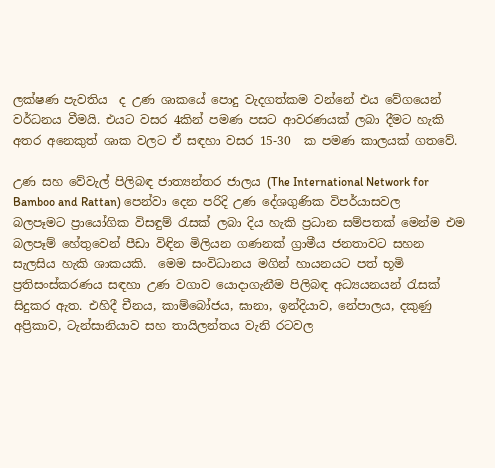ලක්ෂණ පැවතිය  ද උණ ශාකයේ පොදු වැදගත්කම වන්නේ එය වේගයෙන් වර්ධනය වීමයි. එයට වසර 4කින් පමණ පසට ආවරණයක් ලබා දීමට හැකි අතර අනෙකුත් ශාක වලට ඒ සඳහා වසර 15-30  ක පමණ කාලයක් ගතවේ.

උණ සහ වේවැල් පිලිබඳ ජාත්‍යන්තර ජාලය (The International Network for Bamboo and Rattan) පෙන්වා දෙන පරිදි උණ දේශගුණික විපර්යාසවල බලපෑමට ප්‍රායෝගික විසඳුම් රැසක් ලබා දිය හැකි ප්‍රධාන සම්පතක් මෙන්ම එම බලපෑම් හේතුවෙන් පීඩා විඳින මිලියන ගණනක් ග්‍රාමීය ජනතාවට සහන සැලසිය හැකි ශාකයකි.  මෙම සංවිධානය මගින් හායනයට පත් භූමි ප්‍රතිසංස්කරණය සඳහා උණ වගාව යොදාගැනීම පිලිබඳ අධ්‍යයනයන් රැසක් සිදුකර ඇත. එහිදී චීනය, කාම්බෝජය, ඝානා, ඉන්දියාව, නේපාලය, දකුණු අප්‍රිකාව, ටැන්සානියාව සහ තායිලන්තය වැනි රටවල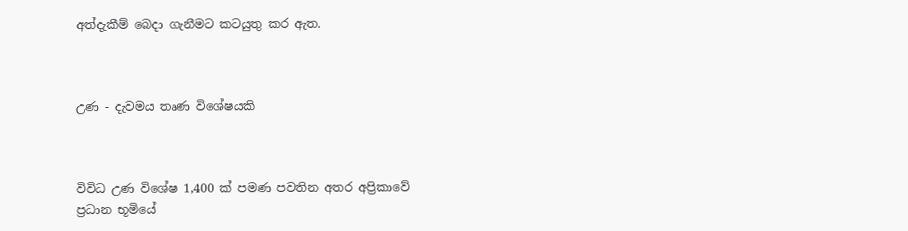අත්දැකීම් බෙදා ගැනීමට කටයුතු කර ඇත.



උණ - දැවමය තෘණ විශේෂයකි



විවිධ උණ විශේෂ 1,400 ක් පමණ පවතින අතර අප්‍රිකාවේ ප්‍රධාන භූමියේ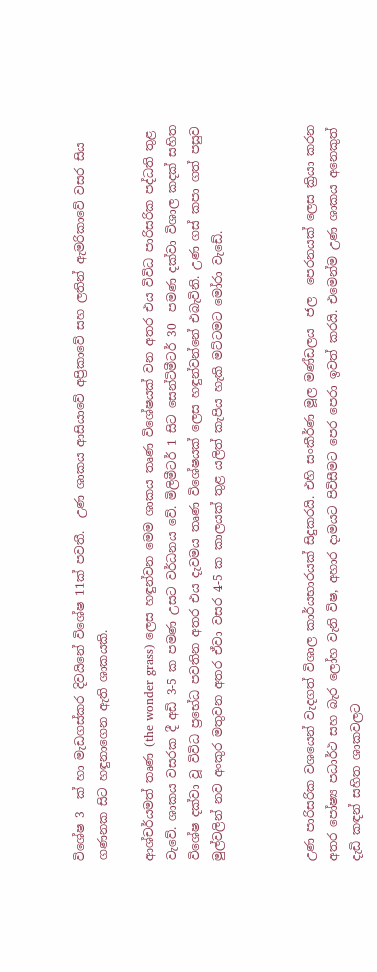විශේෂ 3  ක් හා මැඩගස්කර දිවයිනේ විශේෂ 11ක් පවතී.  උණ ශාකය ආසියාවේ අප්‍රිකාවේ සහ ලතින් ඇමරිකාවේ වසර සිය ගණනක සිට හඳුනාගෙන ඇති ශාකයකි.

ආශ්චර්යමත් තෘණ (the wonder grass) ලෙස හඳුන්වන මෙම ශාකය තෘණ විශේෂයක් වන අතර එය විවිධ පාරිසරික පද්ධති තුළ වැවේ. ශාකය වසරක දී අඩි 3-5 ක පමණ උසට වර්ධනය වේ. මිලිමීටර් 1 සිට සෙන්ටිමීටර් 30  පමණ දක්වා විශාල කදක් සහිත විශේෂ දක්වා වූ විවිධ ප්‍රභේධ පවතින අතර එය දැවමය තෘණ විශේෂයක් ලෙස හඳුන්වන්නේ එබැවිනි. උණ ගස් කපා ගත් පසුව  මුල්වලින් නව අංකුර මතුවන අතර ඒවා වසර 4-5 ක කාලයක් තුළ යලිත් කැපිය හැකි මට්ටමට මෝරා වැඩේ.



උණ පාරිසරික වශයෙන් වැදගත් විශාල කාර්යභාරයක් සිදුකරයි. එහි සංකීර්ණ මූල මණ්ඩලය  ජල  පෙරනයක් ලෙස ක්‍රියා කරන අතර පෝෂ්‍ය පධාර්ථ සහ බැර ලෝහ වැනි විෂ, අහාර දාමයට පිවිසීමට පෙර පෙරා ඉවත් කරයි. එමෙන්ම උණ ශාකය අනෙකුත් දැඩි කඳන් සහිත ශාකවලට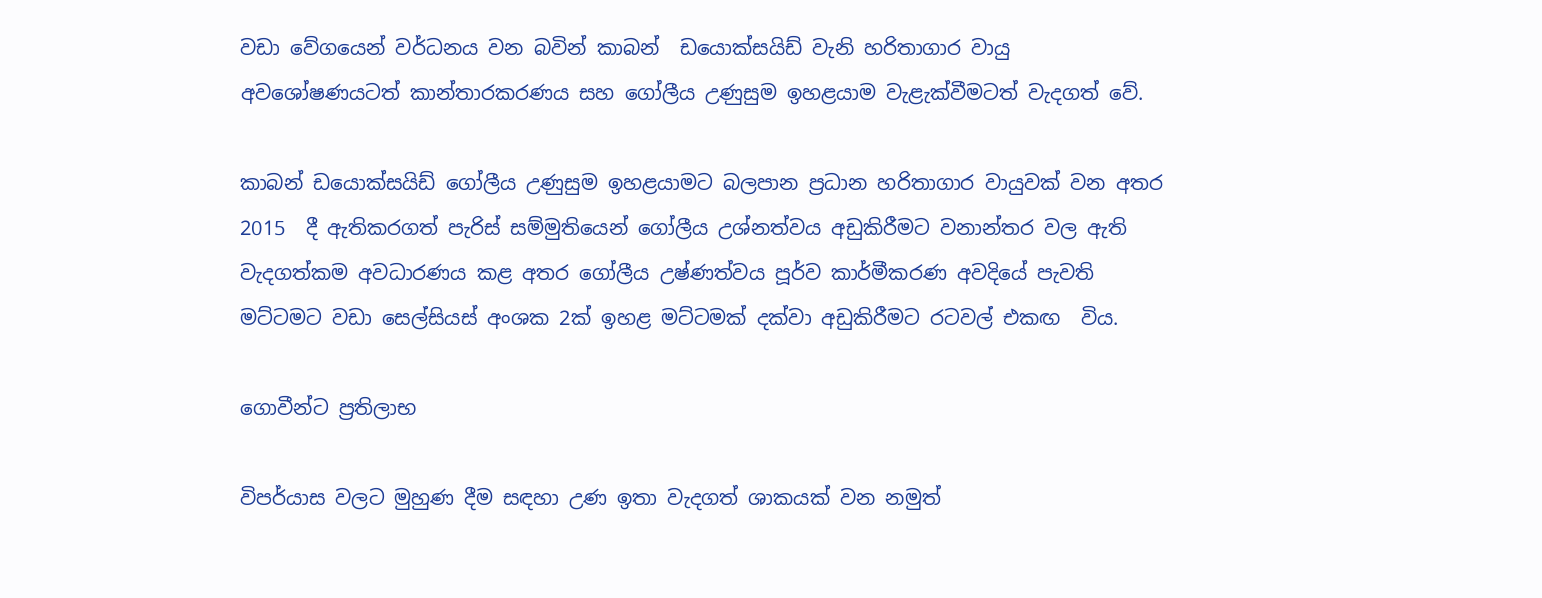වඩා වේගයෙන් වර්ධනය වන බවින් කාබන්  ඩයොක්සයිඩ් වැනි හරිතාගාර වායු අවශෝෂණයටත් කාන්තාරකරණය සහ ගෝලීය උණුසුම ඉහළයාම වැළැක්වීමටත් වැදගත් වේ.

කාබන් ඩයොක්සයිඩ් ගෝලීය උණුසුම ඉහළයාමට බලපාන ප්‍රධාන හරිතාගාර වායුවක් වන අතර 2015  දී ඇතිකරගත් පැරිස් සම්මුතියෙන් ගෝලීය උශ්නත්වය අඩුකිරීමට වනාන්තර වල ඇති වැදගත්කම අවධාරණය කළ අතර ගෝලීය උෂ්ණත්වය පූර්ව කාර්මීකරණ අවදියේ පැවති මට්ටමට වඩා සෙල්සියස් අංශක 2ක් ඉහළ මට්ටමක් දක්වා අඩුකිරීමට රටවල් එකඟ  විය.

ගොවීන්ට ප්‍රතිලාභ

විපර්යාස වලට මුහුණ දීම සඳහා උණ ඉතා වැදගත් ශාකයක් වන නමුත්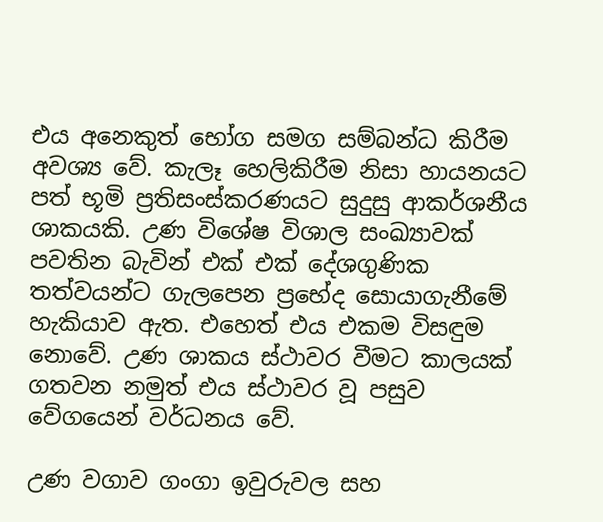එය අනෙකුත් භෝග සමග සම්බන්ධ කිරීම අවශ්‍ය වේ. කැලෑ හෙලිකිරීම නිසා හායනයට පත් භූමි ප්‍රතිසංස්කරණයට සුදුසු ආකර්ශනීය ශාකයකි. උණ විශේෂ විශාල සංඛ්‍යාවක් පවතින බැවින් එක් එක් දේශගුණික තත්වයන්ට ගැලපෙන ප්‍රභේද සොයාගැනීමේ හැකියාව ඇත. එහෙත් එය එකම විසඳුම නොවේ. උණ ශාකය ස්ථාවර වීමට කාලයක් ගතවන නමුත් එය ස්ථාවර වූ පසුව වේගයෙන් වර්ධනය වේ.

උණ වගාව ගංගා ඉවුරුවල සහ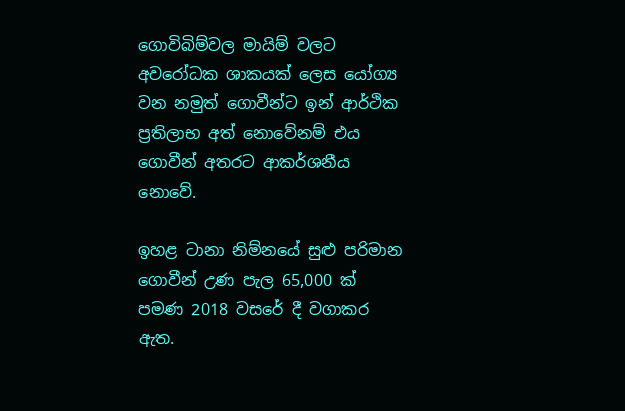ගොවිබිම්වල මායිම් වලට අවරෝධක ශාකයක් ලෙස යෝග්‍ය වන නමුත් ගොවීන්ට ඉන් ආර්ථික ප්‍රතිලාභ අත් නොවේනම් එය ගොවීන් අතරට ආකර්ශනීය නොවේ.

ඉහළ ටානා නිම්නයේ සුළු පරිමාන ගොවීන් උණ පැල 65,000 ක් පමණ 2018 වසරේ දී වගාකර ඇත.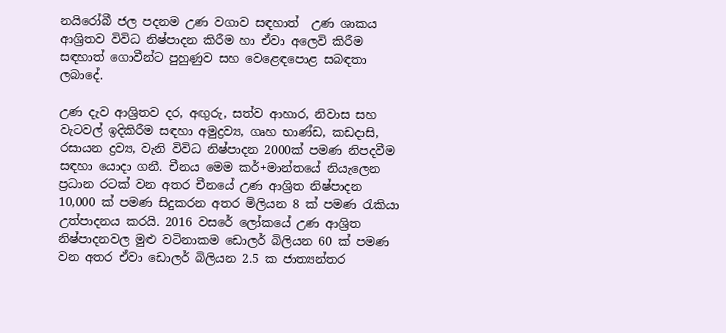නයිරෝබී ජල පදනම උණ වගාව සඳහාත්  උණ ශාකය ආශ්‍රිතව විවිධ නිෂ්පාදන කිරීම හා ඒවා අලෙවි කිරීම සඳහාත් ගොවීන්ට පුහුණුව සහ වෙළෙඳපොළ සබඳතා ලබාදේ.

උණ දැව ආශ්‍රිතව දර, අඟුරු, සත්ව ආහාර, නිවාස සහ වැටවල් ඉදිකිරීම සඳහා අමුද්‍රව්‍ය, ගෘහ භාණ්ඩ, කඩදාසි, රසායන ද්‍රව්‍ය, වැනි විවිධ නිෂ්පාදන 2000ක් පමණ නිපදවීම සඳහා යොදා ගනී. චීනය මෙම කර්+මාන්තයේ නියැලෙන ප්‍රධාන රටක් වන අතර චීනයේ උණ ආශ්‍රිත නිෂ්පාදන 10,000 ක් පමණ සිදුකරන අතර මිලියන 8 ක් පමණ රැකියා උත්පාදනය කරයි. 2016 වසරේ ලෝකයේ උණ ආශ්‍රිත නිෂ්පාදනවල මුළු වටිනාකම ඩොලර් බිලියන 60 ක් පමණ වන අතර ඒවා ඩොලර් බිලියන 2.5 ක ජාත්‍යන්තර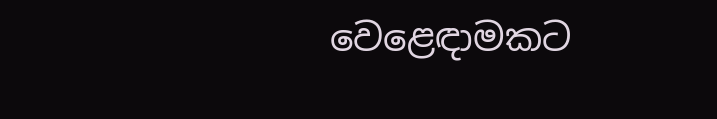වෙළෙඳාමකට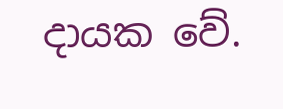දායක වේ.